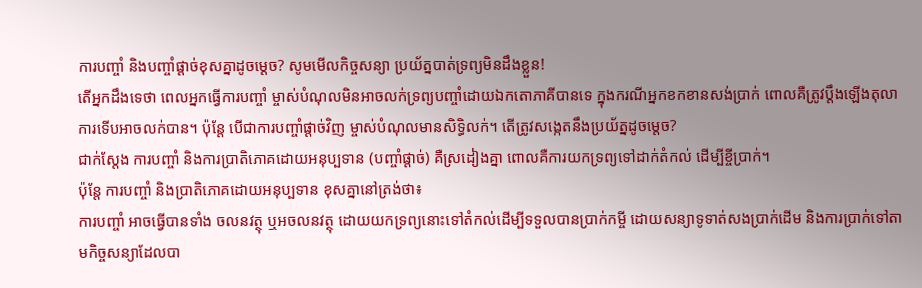ការបញ្ចាំ និងបញ្ចាំផ្ដាច់ខុសគ្នាដូចម្ដេច? សូមមើលកិច្ចសន្យា ប្រយ័ត្នបាត់ទ្រព្យមិនដឹងខ្លួន!
តើអ្នកដឹងទេថា ពេលអ្នកធ្វើការបញ្ចាំ ម្ចាស់បំណុលមិនអាចលក់ទ្រព្យបញ្ចាំដោយឯកតោភាគីបានទេ ក្នុងករណីអ្នកខកខានសង់ប្រាក់ ពោលគឺត្រូវប្ដឹងឡើងតុលាការទើបអាចលក់បាន។ ប៉ុន្តែ បើជាការបញ្ចាំផ្ដាច់វិញ ម្ចាស់បំណុលមានសិទ្ធិលក់។ តើត្រូវសង្កេតនឹងប្រយ័ត្នដូចម្ដេច?
ជាក់ស្ដែង ការបញ្ចាំ និងការប្រាតិភោគដោយអនុប្បទាន (បញ្ចាំផ្ដាច់) គឺស្រដៀងគ្នា ពោលគឺការយកទ្រព្យទៅដាក់តំកល់ ដើម្បីខ្ចីប្រាក់។
ប៉ុន្តែ ការបញ្ចាំ និងប្រាតិភោគដោយអនុប្បទាន ខុសគ្នានៅត្រង់ថា៖
ការបញ្ចាំ អាចធ្វើបានទាំង ចលនវត្ថុ ឬអចលនវត្ថុ ដោយយកទ្រព្យនោះទៅតំកល់ដើម្បីទទួលបានប្រាក់កម្ចី ដោយសន្យាទូទាត់សងប្រាក់ដើម និងការប្រាក់ទៅតាមកិច្ចសន្យាដែលបា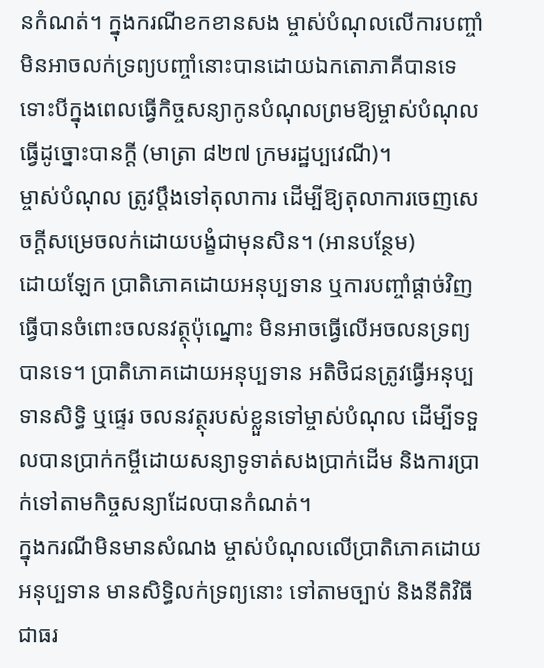នកំណត់។ ក្នុងករណីខកខានសង ម្ចាស់បំណុលលើការបញ្ចាំ មិនអាចលក់ទ្រព្យបញ្ចាំនោះបានដោយឯកតោភាគីបានទេ ទោះបីក្នុងពេលធ្វើកិច្ចសន្យាកូនបំណុលព្រមឱ្យម្ចាស់បំណុលធ្វើដូច្នោះបានក្ដី (មាត្រា ៨២៧ ក្រមរដ្ឋប្បវេណី)។
ម្ចាស់បំណុល ត្រូវប្តឹងទៅតុលាការ ដើម្បីឱ្យតុលាការចេញសេចក្ដីសម្រេចលក់ដោយបង្ខំជាមុនសិន។ (អានបន្ថែម)
ដោយឡែក ប្រាតិភោគដោយអនុប្បទាន ឬការបញ្ចាំផ្ដាច់វិញ ធ្វើបានចំពោះចលនវត្ថុប៉ុណ្នោះ មិនអាចធ្វើលើអចលនទ្រព្យបានទេ។ ប្រាតិភោគដោយអនុប្បទាន អតិថិជនត្រូវធ្វើអនុប្បទានសិទ្ធិ ឬផ្ទេរ ចលនវត្ថុរបស់ខ្លួនទៅម្ចាស់បំណុល ដើម្បីទទួលបានប្រាក់កម្ចីដោយសន្យាទូទាត់សងប្រាក់ដើម និងការប្រាក់ទៅតាមកិច្ចសន្យាដែលបានកំណត់។
ក្នុងករណីមិនមានសំណង ម្ចាស់បំណុលលើប្រាតិភោគដោយអនុប្បទាន មានសិទ្ធិលក់ទ្រព្យនោះ ទៅតាមច្បាប់ និងនីតិវិធីជាធរ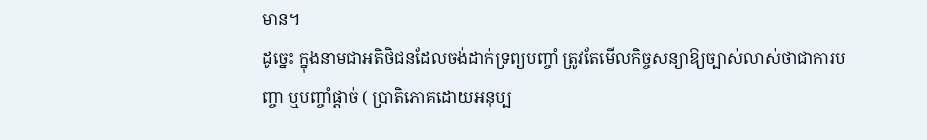មាន។
ដូច្នេះ ក្នុងនាមជាអតិថិជនដែលចង់ដាក់ទ្រព្យបញ្ចាំ ត្រូវតែមើលកិច្ចសន្យាឱ្យច្បាស់លាស់ថាជាការបញ្ចា ឬបញ្ចាំផ្ដាច់ ( ប្រាតិភោគដោយអនុប្ប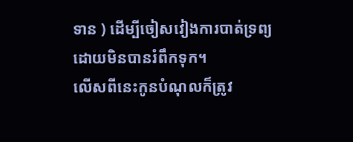ទាន ) ដើម្បីចៀសវៀងការបាត់ទ្រព្យ ដោយមិនបានរំពឹកទុក។
លើសពីនេះកូនបំណុលក៏ត្រូវ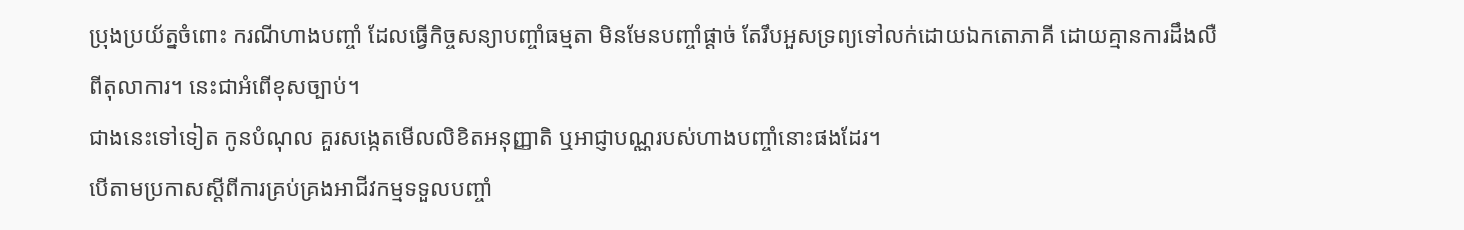ប្រុងប្រយ័ត្នចំពោះ ករណីហាងបញ្ចាំ ដែលធ្វើកិច្ចសន្យាបញ្ចាំធម្មតា មិនមែនបញ្ចាំផ្ដាច់ តែរឹបអួសទ្រព្យទៅលក់ដោយឯកតោភាគី ដោយគ្មានការដឹងលឺពីតុលាការ។ នេះជាអំពើខុសច្បាប់។
ជាងនេះទៅទៀត កូនបំណុល គួរសង្កេតមើលលិខិតអនុញ្ញាតិ ឬអាជ្ញាបណ្ណរបស់ហាងបញ្ចាំនោះផងដែរ។
បើតាមប្រកាសស្តីពីការគ្រប់គ្រងអាជីវកម្មទទួលបញ្ចាំ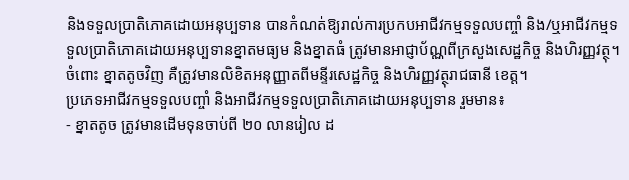និងទទួលប្រាតិភោគដោយអនុប្បទាន បានកំណត់ឱ្យរាល់ការប្រកបអាជីវកម្មទទួលបញ្ចាំ និង/ឬអាជីវកម្មទទួលប្រាតិភោគដោយអនុប្បទានខ្នាតមធ្យម និងខ្នាតធំ ត្រូវមានអាជ្ញាប័ណ្ណពីក្រសួងសេដ្ឋកិច្ច និងហិរញ្ញវត្ថុ។
ចំពោះ ខ្នាតតូចវិញ គឺត្រូវមានលិខិតអនុញ្ញាតពីមន្ទីរសេដ្ឋកិច្ច និងហិរញ្ញវត្ថុរាជធានី ខេត្ត។
ប្រភេទអាជីវកម្មទទួលបញ្ចាំ និងអាជីវកម្មទទួលប្រាតិភោគដោយអនុប្បទាន រួមមាន៖
- ខ្នាតតូច ត្រូវមានដើមទុនចាប់ពី ២០ លានរៀល ដ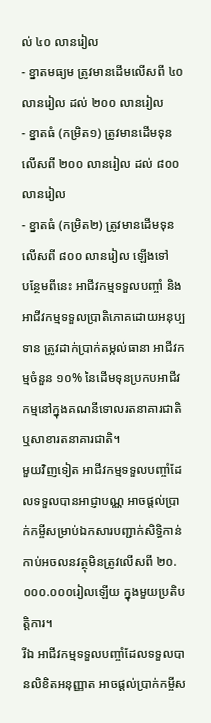ល់ ៤០ លានរៀល
- ខ្នាតមធ្យម ត្រូវមានដើមលើសពី ៤០ លានរៀល ដល់ ២០០ លានរៀល
- ខ្នាតធំ (កម្រិត១) ត្រូវមានដើមទុនលើសពី ២០០ លានរៀល ដល់ ៨០០ លានរៀល
- ខ្នាតធំ (កម្រិត២) ត្រូវមានដើមទុនលើសពី ៨០០ លានរៀល ឡើងទៅ
បន្ថែមពីនេះ អាជីវកម្មទទួលបញ្ចាំ និងអាជីវកម្មទទួលប្រាតិភោគដោយអនុប្បទាន ត្រូវដាក់ប្រាក់តម្កល់ធានា អាជីវកម្មចំនួន ១០% នៃដើមទុនប្រកបអាជីវកម្មនៅក្នុងគណនីទោលរតនាគារជាតិ ឬសាខារតនាគារជាតិ។
មួយវិញទៀត អាជីវកម្មទទួលបញ្ចាំដែលទទួលបានអាជ្ញាបណ្ណ អាចផ្តល់ប្រាក់កម្ចីសម្រាប់ឯកសារបញ្ជាក់សិទ្ធិកាន់កាប់អចលនវត្ថុមិនត្រូវលើសពី ២០.០០០.០០០រៀលឡើយ ក្នុងមួយប្រតិបត្តិការ។
រីឯ អាជីវកម្មទទួលបញ្ចាំដែលទទួលបានលិខិតអនុញ្ញាត អាចផ្តល់ប្រាក់កម្ចីស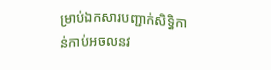ម្រាប់ឯកសារបញ្ជាក់សិទ្ធិកាន់កាប់អចលនវ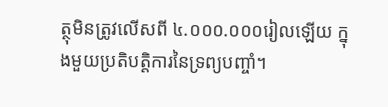ត្ថុមិនត្រូវលើសពី ៤.០០០.០០០រៀលឡើយ ក្នុងមួយប្រតិបត្តិការនៃទ្រព្យបញ្ចាំ។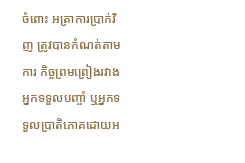ចំពោះ អត្រាការប្រាក់វិញ ត្រូវបានកំណត់តាមការ កិច្ចព្រមព្រៀងរវាងអ្នកទទួលបញ្ចាំ ឬអ្នកទទួលប្រាតិភោគដោយអ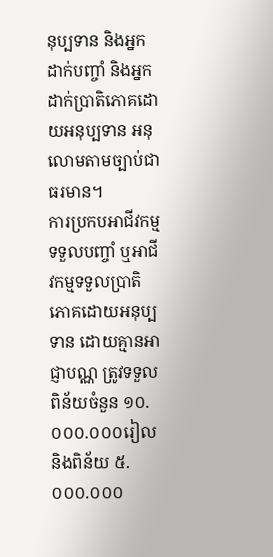នុប្បទាន និងអ្នកដាក់បញ្ចាំ និងអ្នកដាក់ប្រាតិភោគដោយអនុប្បទាន អនុលោមតាមច្បាប់ជាធរមាន។
ការប្រកបអាជីវកម្មទទួលបញ្ចាំ ឬអាជីវកម្មទទួលប្រាតិភោគដោយអនុប្បទាន ដោយគ្មានអាជ្ញាបណ្ណ ត្រូវទទួលពិន័យចំនួន ១០.០០០.០០០រៀល និងពិន័យ ៥.០០០.០០០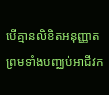បើគ្មានលិខិតអនុញ្ញាត ព្រមទាំងបញ្ឈប់អាជីវក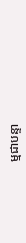ម្មជាបន្ទា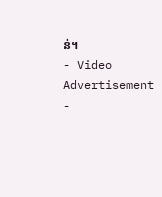ន់។
- Video Advertisement -